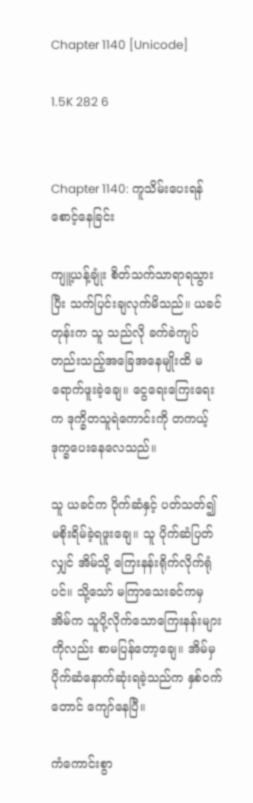Chapter 1140 [Unicode]

1.5K 282 6


Chapter 1140: ကူသိမ်းပေးရန် စောင့်နေခြင်း

ကျူ့ယန့်ချုံး စိတ်သက်သာရာရသွားပြီး သက်ပြင်းချလုက်မိသည်။ ယခင်တုန်းက သူ သည်လို ခက်ခဲကျပ်တည်းသည့်အခြေအနေမျိုးထိ မရောက်ဖူးခဲ့ချေ။ ငွေရေးကြေးရေးက ဒုက္ခိတသူရဲကောင်းကို တကယ့် ဒုက္ခပေးနေလေသည်။

သူ ယခင်က ပိုက်ဆံနှင့် ပတ်သတ်၍ မစိုးရိမ်ခဲ့ရဖူးချေ။ သူ ပိုက်ဆံပြတ်လျှင် အိမ်သို့ ကြေးနန်းရိုက်လိုက်ရုံပင်။ သို့သော် မကြာသေးခင်ကမှ အိမ်က သူပို့လိုက်သောကြေးနန်းများကိုလည်း စာမပြန်တော့ချေ။ အိမ်မှ ပိုက်ဆံနောက်ဆုံးရခဲ့သည်က နှစ်ဝက်တောင် ကျော်နေပြီ။

ကံကောင်းစွာ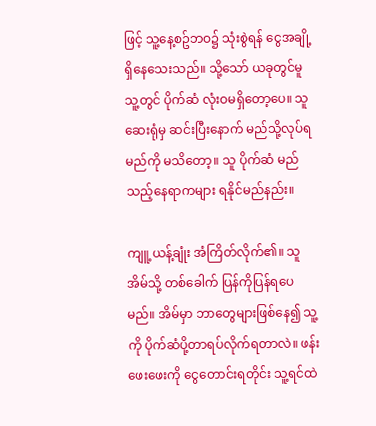ဖြင့် သူ့နေ့စဥ်ဘဝ၌ သုံးစွဲရန် ငွေအချို့ရှိနေသေးသည်။ သို့သော် ယခုတွင်မူ သူ့တွင် ပိုက်ဆံ လုံးဝမရှိတော့ပေ။ သူ ဆေးရုံမှ ဆင်းပြီးနောက် မည်သို့လုပ်ရမည်ကို မသိတော့။ သူ ပိုက်ဆံ မည်သည့်နေရာကများ ရနိုင်မည်နည်း။

ကျူ့ယန့်ချုံး အံကြိတ်လိုက်၏။ သူ အိမ်သို့ တစ်ခေါက် ပြန်ကိုပြန်ရပေမည်။ အိမ်မှာ ဘာတွေများဖြစ်နေ၍ သူ့ကို ပိုက်ဆံပို့တာရပ်လိုက်ရတာလဲ။ ဖန်းဖေးဖေးကို ငွေတောင်းရတိုင်း သူ့ရင်ထဲ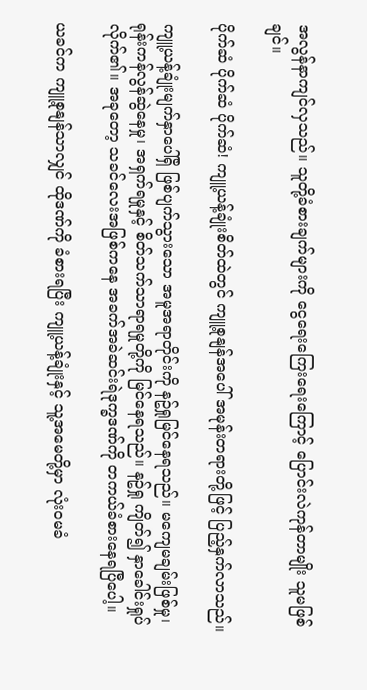အလွန်နာကျင်လှသည်။ သူတို့ခံစားချက်များကို ငွေရေးကြေးရေးကြောင့် ပြောင်းလဲကုန်တာမျိုး သူမဖြစ်ချင်။

ပိုက်ဆံ ပိုက်ဆံ ပိုက်ဆံ! ကျူ့ယန့်ချုံးစိတ်ထဲတွင် ကျူ့စုနျန်အပေါ် အမုန်းတရားတို့ဖြင့် ပြည့်နှက်လာသည်။

ကျူ့ယန့်ချုံးမျက်နှာပေါ်ရှိ ဖြစ်ပျက်သွားသော အမူအရာတိုင်းကို နဥ်ရှုမြင်နေရသည်။ မကျေမချမ်းဖြစ်မှု၊ ရုန်းကန်လွန်ဆွဲနေမှု၊ အရှက်ရမှုနှင့် စိတ်သက်သာရာရမှုတို့ကို မြင်နေရသည်။ နဥ်ရှု ကျိတ်၍ နှာခေါင်းရှုပ်လိုက်၏။ အခုတော့ သခင်လေးအဖြစ်ကနေ အခက်အခဲဆင်းရဲဒုက္ခဒဏ်ကို တကယ်ခံစားနေရပြီပေါ့။

ယခင်က ကျူ့စုနျန်သာလျှင် ထိုဒဏ်ကို ခံစားရပြီး ကျူ့ယန့်ချုံးနှင့် သူ့အမေတို့မှာ လုံးဝမခံ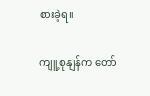စားခဲ့ရ။

ကျူ့စုနျန်က တော်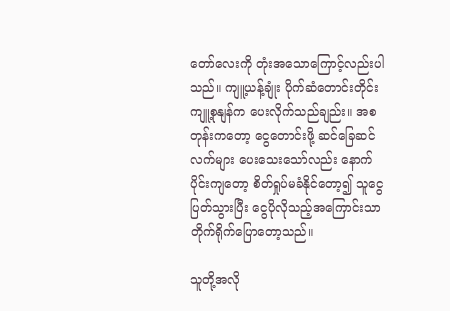တော်လေးကို တုံးအသောကြောင့်လည်းပါသည်။ ကျူ့ယန့်ချုံး ပိုက်ဆံတောင်းတိုင်း ကျူ့စုနျန်က ပေးလိုက်သည်ချည်း။ အစတုန်းကတော့ ငွေတောင်းဖို့ ဆင်ခြေဆင်လက်များ ပေးသေးသော်လည်း နောက်ပိုင်းကျတော့ စိတ်ရှုပ်မခံနိုင်တော့၍ သူငွေပြတ်သွားပြီး ငွေပိုလိုသည့်အကြောင်းသာ တိုက်ရိုက်ပြောတော့သည်။

သူတို့အလို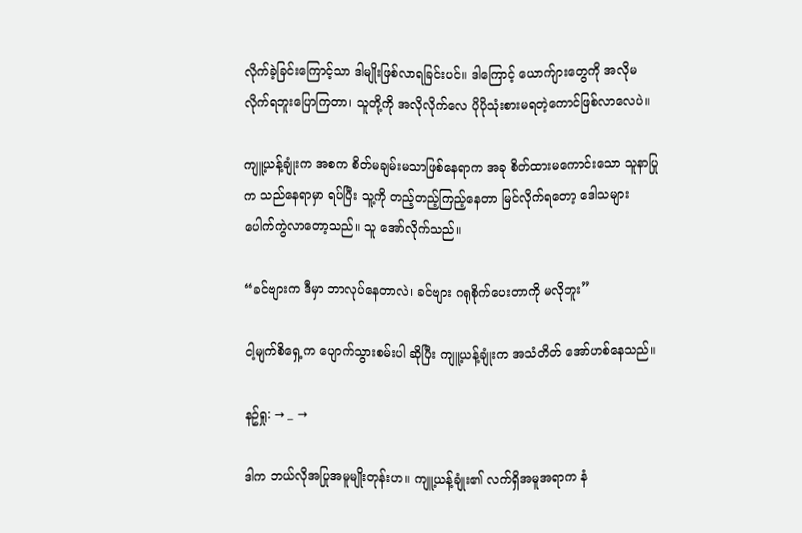လိုက်ခဲ့ခြင်းကြောင့်သာ ဒါမျိုးဖြစ်လာရခြင်းပင်။ ဒါကြောင့် ယောက်ျားတွေကို အလိုမလိုက်ရဘူးပြောကြတာ၊ သူတို့ကို အလိုလိုက်လေ ပိုပိုသုံးစားမရတဲ့ကောင်ဖြစ်လာလေပဲ။

ကျူ့ယန့်ချုံးက အစက စိတ်မချမ်းမသာဖြစ်နေရာက အခု စိတ်ထားမကောင်းသော သူနာပြုက သည်နေရာမှာ ရပ်ပြီး သူ့ကို တည့်တည့်ကြည့်နေတာ မြင်လိုက်ရတော့ ဒေါသများ ပေါက်ကွဲလာတော့သည်။ သူ အော်လိုက်သည်။

“ခင်ဗျားက ဒီမှာ ဘာလုပ်နေတာလဲ၊ ခင်ဗျား ဂရုစိုက်ပေးတာကို မလိုဘူး”

ငါ့မျက်စိရှေ့က ပျောက်သွားစမ်းပါ ဆိုပြီး ကျူ့ယန့်ချုံးက အသံတိတ် အော်ဟစ်နေသည်။

နဥ်ရှု: → _ →

ဒါက ဘယ်လိုအပြုအမူမျိုးတုန်းဟ။ ကျူ့ယန့်ချုံး၏ လက်ရှိအမူအရာက နံ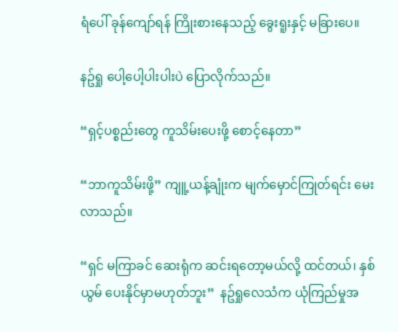ရံပေါ် ခုန်ကျော်ရန် ကြိုးစားနေသည့် ခွေးရူးနှင့် မခြားပေ။

နဥ်ရှု ပေါ့ပေါ့ပါးပါးပဲ ပြောလိုက်သည်။

“ရှင့်ပစ္စည်းတွေ ကူသိမ်းပေးဖို့ စောင့်နေတာ”

“ဘာကူသိမ်းဖို့” ကျူ့ယန့်ချုံးက မျက်မှောင်ကြုတ်ရင်း မေးလာသည်။

“ရှင် မကြာခင် ဆေးရုံက ဆင်းရတော့မယ်လို့ ထင်တယ်၊ နှစ်ယွမ် ပေးနိုင်မှာမဟုတ်ဘူး”  နဥ်ရှုလေသံက ယုံကြည်မှုအ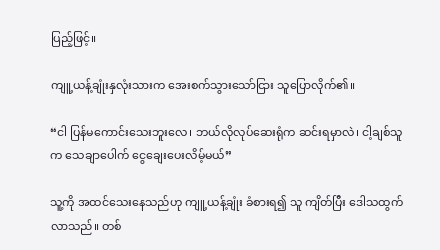ပြည့်ဖြင့်။

ကျူ့ယန့်ချုံးနှလုံးသားက အေးစက်သွားသော်ငြား သူပြောလိုက်၏။

“ငါ ပြန်မကောင်းသေးဘူးလေ၊ ဘယ်လိုလုပ်ဆေးရုံက ဆင်းရမှာလဲ၊ ငါ့ချစ်သူက သေချာပေါက် ငွေချေးပေးလိမ့်မယ်”

သူ့ကို အထင်သေးနေသည်ဟု ကျူ့ယန့်ချုံး ခံစားရ၍ သူ ကျိတ်ပြီး ဒေါသထွက်လာသည်။ တစ်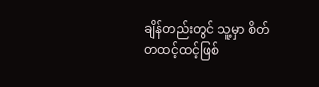ချိန်တည်းတွင် သူ့မှာ စိတ်တထင့်ထင့်ဖြစ်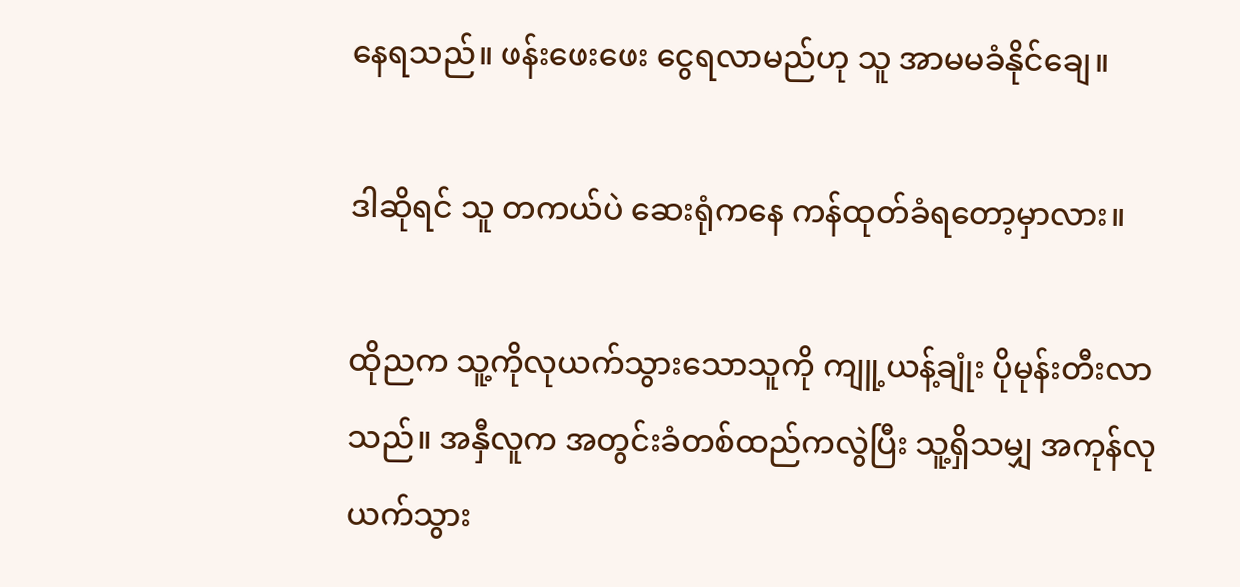နေရသည်။ ဖန်းဖေးဖေး ငွေရလာမည်ဟု သူ အာမမခံနိုင်ချေ။

ဒါဆိုရင် သူ တကယ်ပဲ ဆေးရုံကနေ ကန်ထုတ်ခံရတော့မှာလား။

ထိုညက သူ့ကိုလုယက်သွားသောသူကို ကျူ့ယန့်ချုံး ပိုမုန်းတီးလာသည်။ အနှီလူက အတွင်းခံတစ်ထည်ကလွဲပြီး သူ့ရှိသမျှ အကုန်လုယက်သွား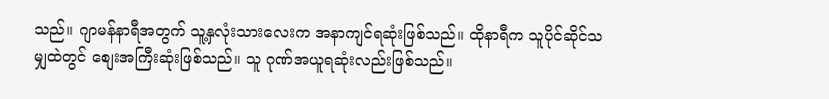သည်။ ဂျာမန်နာရီအတွက် သူ့နှလုံးသားလေးက အနာကျင်ရဆုံးဖြစ်သည်။ ထိုနာရီက သူပိုင်ဆိုင်သမျှထဲတွင် စျေးအကြီးဆုံးဖြစ်သည်။ သူ ဂုဏ်အယူရဆုံးလည်းဖြစ်သည်။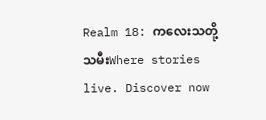Realm 18: ကလေးသတို့သမီးWhere stories live. Discover now